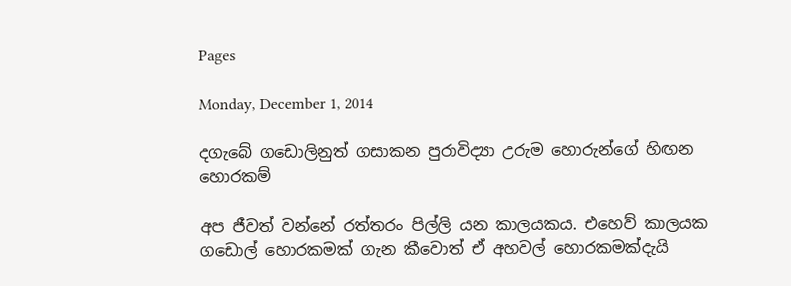Pages

Monday, December 1, 2014

දගැබේ ගඩොලිනුත් ගසාකන පුරාවිද්‍යා උරුම හොරුන්ගේ හිඟන හොරකම්

අප ජීවත් වන්නේ රත්තරං පිල්ලි යන කාලයකය. එහෙව් කාලයක ගඩොල් හොරකමක්‌ ගැන කීවොත් ඒ අහවල් හොරකමක්‌දැයි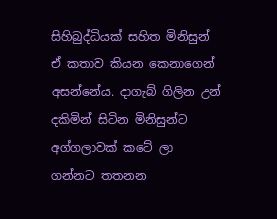සිහිබුද්ධියක්‌ සහිත මිනිසුන් ඒ කතාව කියන කෙනාගෙන් අසන්නේය. දාගැබ් ගිලින උන් දකිමින් සිටින මිනිසුන්ට අග්ගලාවක්‌ කටේ ලා ගන්නට තතනන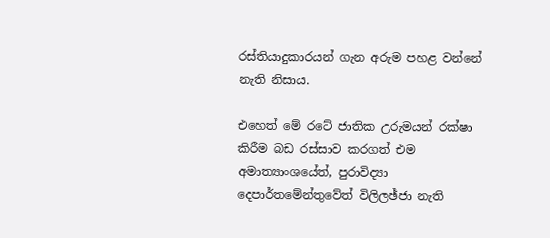රස්‌තියාදුකාරයන් ගැන අරුම පහළ වන්නේ නැති නිසාය.

එහෙත් මේ රටේ ජාතික උරුමයන් රක්‌ෂා කිරීම බඩ රස්‌සාව කරගත් එම අමාත්‍යාංශයේත්, පුරාවිද්‍යා දෙපාර්තමේන්තුවේත් විලිලඡ්ජා නැති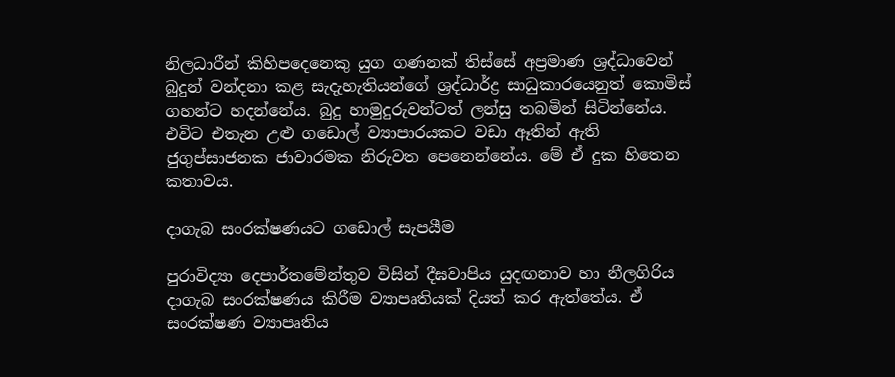නිලධාරීන් කිහිපදෙනෙකු යුග ගණනක්‌ තිස්‌සේ අප්‍රමාණ ශ්‍රද්ධාවෙන් බුදුන් වන්දනා කළ සැදැහැතියන්ගේ ශ්‍රද්ධාර්ද්‍ර සාධුකාරයෙනුත් කොමිස්‌ ගහන්ට හදන්නේය. බුදු හාමුදුරුවන්ටත් ලන්සු තබමින් සිටින්නේය. එවිට එතැන උළු ගඩොල් ව්‍යාපාරයකට වඩා ඈතින් ඇති ජුගුප්සාජනක ජාවාරමක නිරුවත පෙනෙන්නේය. මේ ඒ දුක හිතෙන කතාවය.

දාගැබ සංරක්‌ෂණයට ගඩොල් සැපයීම

පුරාවිද්‍යා දෙපාර්තමේන්තුව විසින් දීඝවාපිය යුදඟනාව හා නීලගිරිය දාගැබ සංරක්‌ෂණය කිරීම ව්‍යාපෘතියක්‌ දියත් කර ඇත්තේය. ඒ සංරක්‌ෂණ ව්‍යාපෘතිය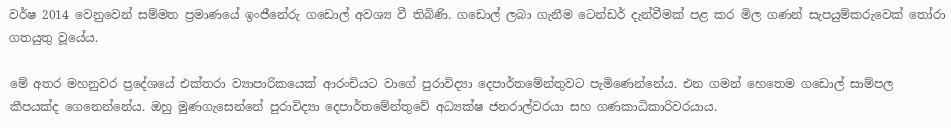වර්ෂ 2014 වෙනුවෙන් සම්මත ප්‍රමාණයේ ඉංජීනේරු ගඩොල් අවශ්‍ය වී තිබිණි. ගඩොල් ලබා ගැනීම ටෙන්ඩර් දැන්වීමක්‌ පළ කර මිල ගණන් සැපයුම්කරුවෙක්‌ තෝරා ගතයුතු වූයේය.

මේ අතර මහනුවර ප්‍රදේශයේ එක්‌තරා ව්‍යාපාරිකයෙක්‌ ආරංචියට වාගේ පුරාවිද්‍යා දෙපාර්තමේන්තුවට පැමිණෙන්නේය. එන ගමන් හෙතෙම ගඩොල් සාම්පල කීපයක්‌ද ගෙනෙන්නේය. ඔහු මුණගැසෙන්නේ පුරාවිද්‍යා දෙපාර්තමේන්තුවේ අධ්‍යක්‌ෂ ජනරාල්වරයා සහ ගණකාධිකාරිවරයාය.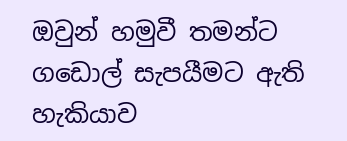ඔවුන් හමුවී තමන්ට ගඩොල් සැපයීමට ඇති හැකියාව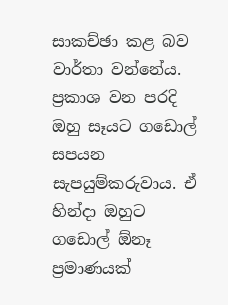සාකච්ඡා කළ බව වාර්තා වන්නේය. ප්‍රකාශ වන පරදි ඔහු සෑයට ගඩොල් සපයන සැපයුම්කරුවාය. ඒ හින්දා ඔහුට ගඩොල් ඕනෑ ප්‍රමාණයක්‌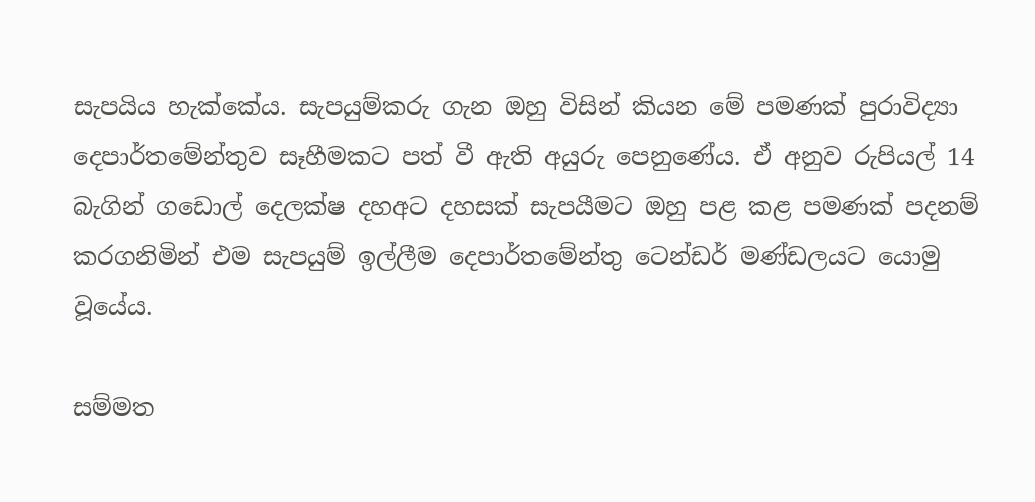සැපයිය හැක්‌කේය. සැපයුම්කරු ගැන ඔහු විසින් කියන මේ පමණක්‌ පුරාවිද්‍යා දෙපාර්තමේන්තුව සෑහීමකට පත් වී ඇති අයුරු පෙනුණේය. ඒ අනුව රුපියල් 14 බැගින් ගඩොල් දෙලක්‌ෂ දහඅට දහසක්‌ සැපයීමට ඔහු පළ කළ පමණක්‌ පදනම් කරගනිමින් එම සැපයුම් ඉල්ලීම දෙපාර්තමේන්තු ටෙන්ඩර් මණ්‌ඩලයට යොමු වූයේය.

සම්මත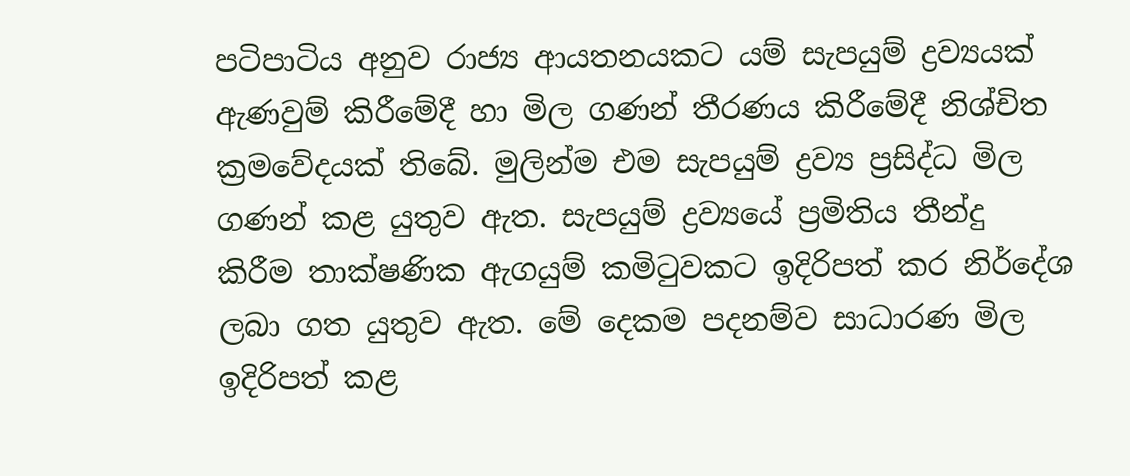පටිපාටිය අනුව රාජ්‍ය ආයතනයකට යම් සැපයුම් ද්‍රව්‍යයක්‌ ඇණවුම් කිරීමේදී හා මිල ගණන් තීරණය කිරීමේදී නිශ්චිත ක්‍රමවේදයක්‌ තිබේ. මුලින්ම එම සැපයුම් ද්‍රව්‍ය ප්‍රසිද්ධ මිල ගණන් කළ යුතුව ඇත. සැපයුම් ද්‍රව්‍යයේ ප්‍රමිතිය තීන්දු කිරීම තාක්‌ෂණික ඇගයුම් කමිටුවකට ඉදිරිපත් කර නිර්දේශ ලබා ගත යුතුව ඇත. මේ දෙකම පදනම්ව සාධාරණ මිල ඉදිරිපත් කළ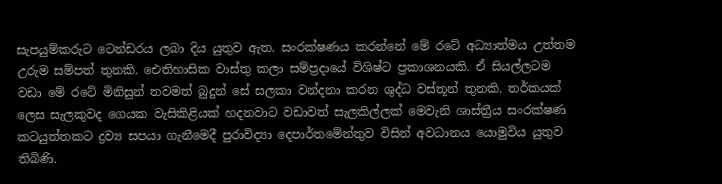සැපයුම්කරුට ටෙන්ඩරය ලබා දිය යුතුව ඇත. සංරක්‌ෂණය කරන්නේ මේ රටේ අධ්‍යාත්මය උත්තම උරුම සම්පත් තුනකි. ඓතිහාසික වාස්‌තු කලා සම්ප්‍රදායේ විශිෂ්ට ප්‍රකාශනයකි. ඒ සියල්ලටම වඩා මේ රටේ මිනිසුන් තවමත් බුදුන් සේ සලකා වන්දනා කරන ශුද්ධ වස්‌තූන් තුනකි. තර්කයක්‌ ලෙස සැලකුවද ගෙයක වැසිකිළියක්‌ හදනවාට වඩාවත් සැලකිල්ලක්‌ මෙවැනි ශාස්‌ත්‍රීය සංරක්‌ෂණ කටයුත්තකට ද්‍රව්‍ය සපයා ගැනීමෙදී පුරාවිද්‍යා දෙපාර්තමේන්තුව විසින් අවධානය යොමුවිය යුතුව තිබිණි.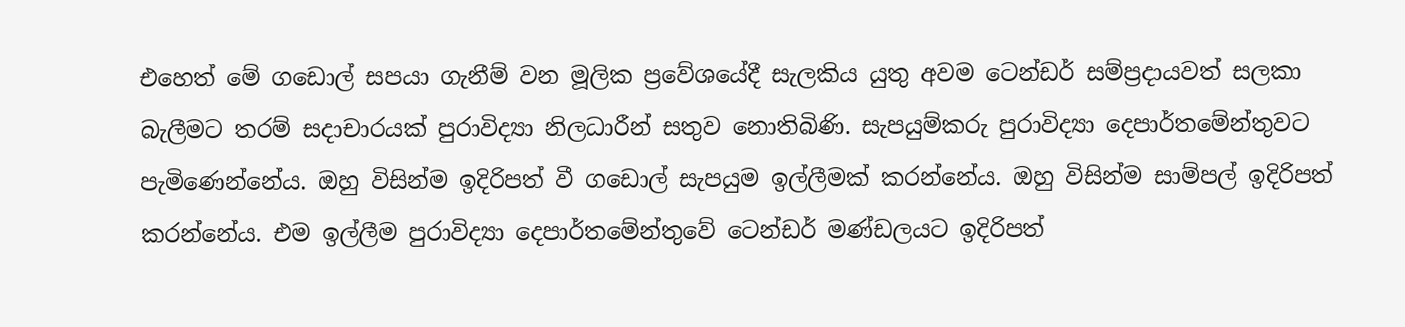එහෙත් මේ ගඩොල් සපයා ගැනීම් වන මූලික ප්‍රවේශයේදී සැලකිය යුතු අවම ටෙන්ඩර් සම්ප්‍රදායවත් සලකා බැලීමට තරම් සදාචාරයක්‌ පුරාවිද්‍යා නිලධාරීන් සතුව නොතිබිණි. සැපයුම්කරු පුරාවිද්‍යා දෙපාර්තමේන්තුවට පැමිණෙන්නේය. ඔහු විසින්ම ඉදිරිපත් වී ගඩොල් සැපයුම ඉල්ලීමක්‌ කරන්නේය. ඔහු විසින්ම සාම්පල් ඉදිරිපත් කරන්නේය. එම ඉල්ලීම පුරාවිද්‍යා දෙපාර්තමේන්තුවේ ටෙන්ඩර් මණ්‌ඩලයට ඉදිරිපත්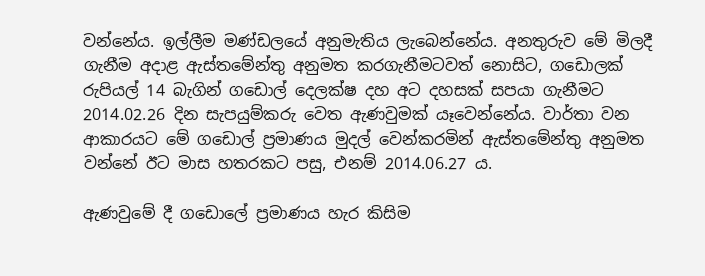වන්නේය. ඉල්ලීම මණ්‌ඩලයේ අනුමැතිය ලැබෙන්නේය. අනතුරුව මේ මිලදී ගැනීම අදාළ ඇස්‌තමේන්තු අනුමත කරගැනීමටවත් නොසිට, ගඩොලක්‌ රුපියල් 14 බැගින් ගඩොල් දෙලක්‌ෂ දහ අට දහසක්‌ සපයා ගැනීමට 2014.02.26 දින සැපයුම්කරු වෙත ඇණවුමක්‌ යෑවෙන්නේය. වාර්තා වන ආකාරයට මේ ගඩොල් ප්‍රමාණය මුදල් වෙන්කරමින් ඇස්‌තමේන්තු අනුමත වන්නේ ඊට මාස හතරකට පසු, එනම් 2014.06.27 ය.

ඇණවුමේ දී ගඩොලේ ප්‍රමාණය හැර කිසිම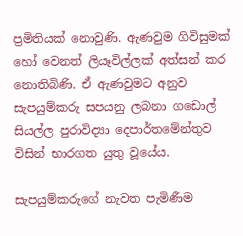ප්‍රමිතියක්‌ නොවුණි. ඇණවුම ගිවිසුමක්‌ හෝ වෙනත් ලියෑවිල්ලක්‌ අත්සන් කර නොතිබිණි. ඒ ඇණවුමට අනුව සැපයුම්කරු සපයනු ලබනා ගඩොල් සියල්ල පුරාවිද්‍යා දෙපාර්තමේන්තුව විසින් භාරගත යුතු වූයේය.

සැපයුම්කරුගේ නැවත පැමිණීම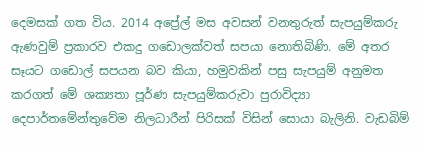දෙමසක්‌ ගත විය. 2014 අප්‍රේල් මස අවසන් වනතුරුත් සැපයුම්කරු ඇණවුම් ප්‍රකාරව එකදු ගඩොලක්‌වත් සපයා නොතිබිණි. මේ අතර සෑයට ගඩොල් සපයන බව කියා, හමුවකින් පසු සැපයුම් අනුමත කරගත් මේ ශක්‍යතා පූර්ණ සැපයුම්කරුවා පුරාවිද්‍යා දෙපාර්තමේන්තුවේම නිලධාරීන් පිරිසක්‌ විසින් සොයා බැලිනි. වැඩබිම්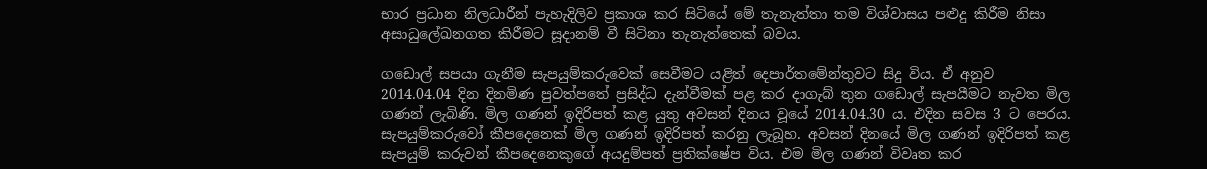භාර ප්‍රධාන නිලධාරීන් පැහැදිලිව ප්‍රකාශ කර සිටියේ මේ තැනැත්තා තම විශ්වාසය පළුදු කිරීම නිසා අසාධුලේඛනගත කිරීමට සූදානම් වී සිටිනා තැනැත්තෙක්‌ බවය.

ගඩොල් සපයා ගැනීම සැපයුම්කරුවෙක්‌ සෙවීමට යළිත් දෙපාර්තමේන්තුවට සිදු විය. ඒ අනුව 2014.04.04 දින දිනමිණ පුවත්පතේ ප්‍රසිද්ධ දැන්වීමක්‌ පළ කර දාගැබ් තුන ගඩොල් සැපයීමට නැවත මිල ගණන් ලැබිණි. මිල ගණන් ඉදිරිපත් කළ යුතු අවසන් දිනය වූයේ 2014.04.30 ය. එදින සවස 3 ට පෙරය. සැපයුම්කරුවෝ කීපදෙනෙක්‌ මිල ගණන් ඉදිරිපත් කරනු ලැබූහ. අවසන් දිනයේ මිල ගණන් ඉදිරිපත් කළ සැපයුම් කරුවන් කීපදෙනෙකුගේ අයදුම්පත් ප්‍රතික්‌ෂේප විය. එම මිල ගණන් විවෘත කර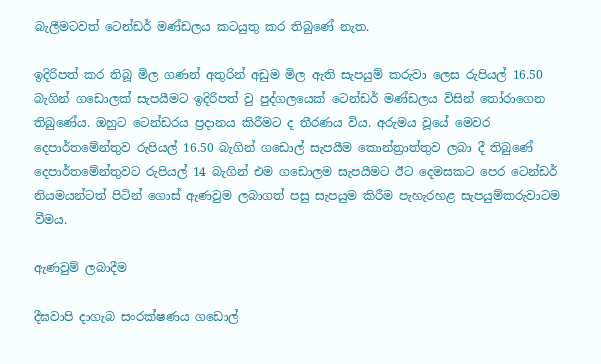බැලීමටවත් ටෙන්ඩර් මණ්‌ඩලය කටයුතු කර තිබුණේ නැත.

ඉදිරිපත් කර තිබූ මිල ගණන් අතුරින් අඩුම මිල ඇති සැපයුම් කරුවා ලෙස රුපියල් 16.50 බැගින් ගඩොලක්‌ සැපයීමට ඉදිරිපත් වු පුද්ගලයෙක්‌ ටෙන්ඩර් මණ්‌ඩලය විසින් තෝරාගෙන තිබුණේය. ඔහුට ටෙන්ඩරය ප්‍රදානය කිරීමට ද තීරණය විය. අරුමය වූයේ මෙවර දෙපාර්තමේන්තුව රුපියල් 16.50 බැගින් ගඩොල් සැපයීම කොන්ත්‍රාත්තුව ලබා දී තිබුණේ දෙපාර්තමේන්තුවට රුපියල් 14 බැගින් එම ගඩොලම සැපයීමට ඊට දෙමසකට පෙර ටෙන්ඩර් නියමයන්ටත් පිටින් ගොස්‌ ඇණවුම ලබාගත් පසු සැපයුම කිරීම පැහැරහළ සැපයුම්කරුවාටම වීමය.

ඇණවුම් ලබාදීම

දීඝවාපි දාගැබ සංරක්‌ෂණය ගඩොල්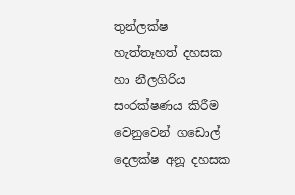තුන්ලක්‌ෂ හැත්තෑහත් දහසක හා නීලගිරිය සංරක්‌ෂණය කිරීම වෙනුවෙන් ගඩොල් දෙලක්‌ෂ අනූ දහසක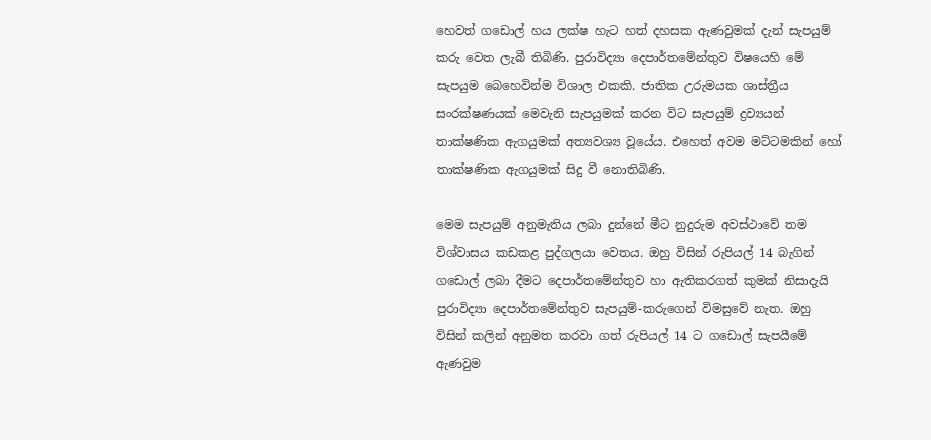හෙවත් ගඩොල් හය ලක්‌ෂ හැට හත් දහසක ඇණවුමක්‌ දැන් සැපයුම් කරු වෙත ලැබී තිබිණි. පුරාවිද්‍යා දෙපාර්තමේන්තුව විෂයෙහි මේ සැපයුම බෙහෙවින්ම විශාල එකකි. ජාතික උරුමයක ශාස්‌ත්‍රීය සංරක්‌ෂණයක්‌ මෙවැනි සැපයුමක්‌ කරන විට සැපයුම් ද්‍රව්‍යයන් තාක්‌ෂණික ඇගයුමක්‌ අත්‍යවශ්‍ය වූයේය. එහෙත් අවම මට්‌ටමකින් හෝ තාක්‌ෂණික ඇගයුමක්‌ සිදු වී නොතිබිණි.

මෙම සැපයුම් අනුමැතිය ලබා දුන්නේ මීට නුදුරුම අවස්‌ථාවේ තම විශ්වාසය කඩකළ පුද්ගලයා වෙතය. ඔහු විසින් රුපියල් 14 බැගින් ගඩොල් ලබා දීමට දෙපාර්තමේන්තුව හා ඇතිකරගත් කුමක්‌ නිසාදැයි පුරාවිද්‍යා දෙපාර්තමේන්තුව සැපයුම්-කරුගෙන් විමසුවේ නැත. ඔහු විසින් කලින් අනුමත කරවා ගත් රුපියල් 14 ට ගඩොල් සැපයීමේ ඇණවුම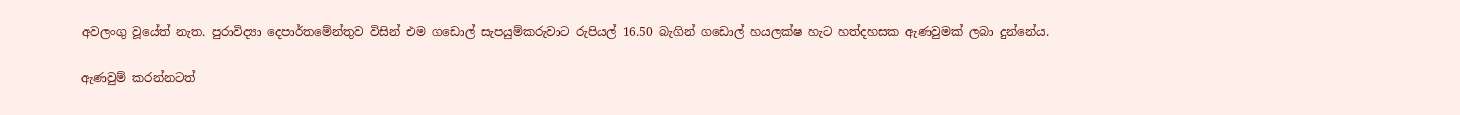අවලංගු වූයේත් නැත. පුරාවිද්‍යා දෙපාර්තමේන්තුව විසින් එම ගඩොල් සැපයුම්කරුවාට රුපියල් 16.50 බැගින් ගඩොල් හයලක්‌ෂ හැට හත්දහසක ඇණවුමක්‌ ලබා දුන්නේය.

ඇණවුම් කරන්නටත්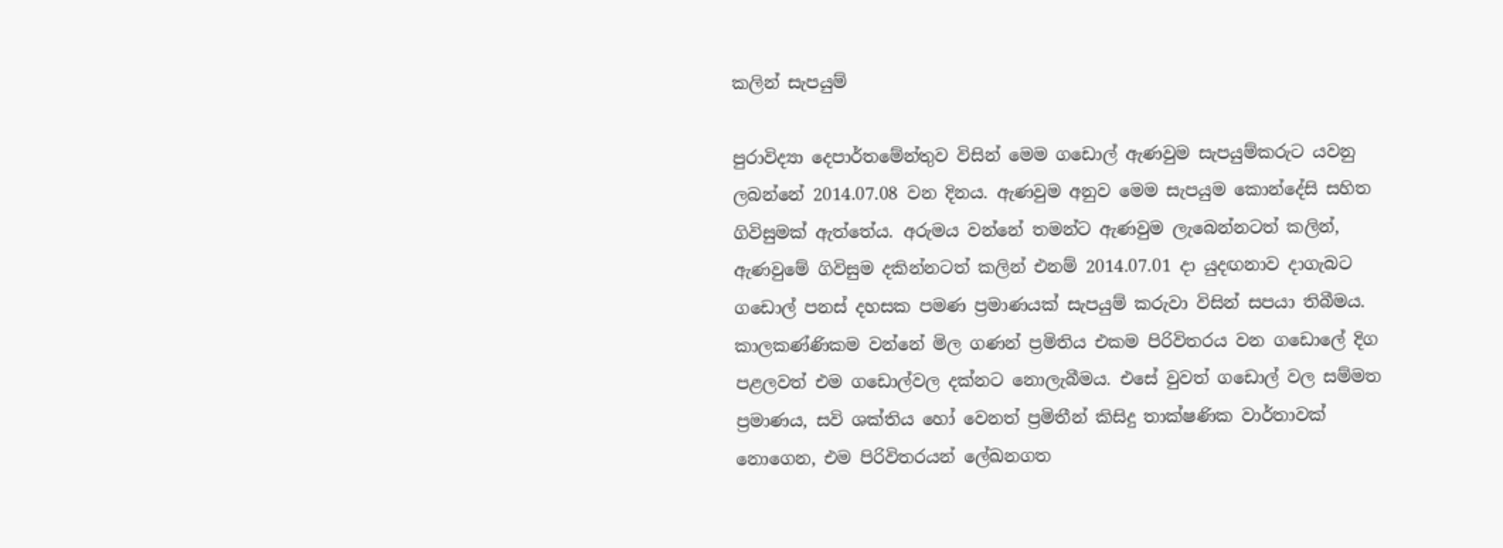කලින් සැපයුම්

පුරාවිද්‍යා දෙපාර්තමේන්තුව විසින් මෙම ගඩොල් ඇණවුම සැපයුම්කරුට යවනු ලබන්නේ 2014.07.08 වන දිනය. ඇණවුම අනුව මෙම සැපයුම කොන්දේසි සහිත ගිවිසුමක්‌ ඇත්තේය. අරුමය වන්නේ තමන්ට ඇණවුම ලැබෙන්නටත් කලින්, ඇණවුමේ ගිවිසුම දකින්නටත් කලින් එනම් 2014.07.01 දා යුදඟනාව දාගැබට ගඩොල් පනස්‌ දහසක පමණ ප්‍රමාණයක්‌ සැපයුම් කරුවා විසින් සපයා තිබීමය. කාලකණ්‌ණිකම වන්නේ මිල ගණන් ප්‍රමිතිය එකම පිරිවිතරය වන ගඩොලේ දිග පළලවත් එම ගඩොල්වල දක්‌නට නොලැබීමය. එසේ වුවත් ගඩොල් වල සම්මත ප්‍රමාණය, සවි ශක්‌තිය හෝ වෙනත් ප්‍රමිතීන් කිසිදු තාක්‌ෂණික වාර්තාවක්‌ නොගෙන, එම පිරිවිතරයන් ලේඛනගත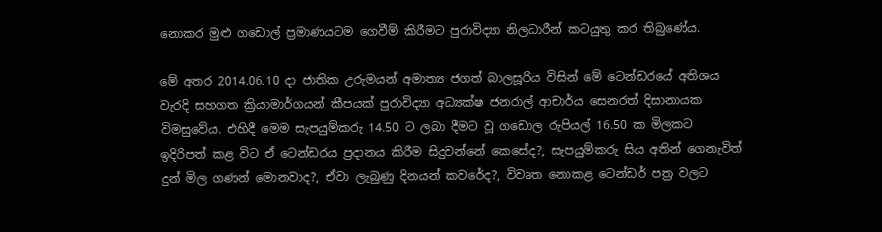නොකර මුළු ගඩොල් ප්‍රමාණයටම ගෙවීම් කිරීමට පුරාවිද්‍යා නිලධාරීන් කටයුතු කර තිබුණේය.

මේ අතර 2014.06.10 දා ජාතික උරුමයන් අමාත්‍ය ජගත් බාලසූරිය විසින් මේ ටෙන්ඩරයේ අතිශය වැරදි සහගත ක්‍රියාමාර්ගයන් කීපයක්‌ පුරාවිද්‍යා අධ්‍යක්‌ෂ ජනරාල් ආචාර්ය සෙනරත් දිසානායක විමසුවේය. එහිදී මෙම සැපයුම්කරු 14.50 ට ලබා දීමට වූ ගඩොල රුපියල් 16.50 ක මිලකට ඉදිරිපත් කළ විට ඒ ටෙන්ඩරය ප්‍රදානය කිරීම සිදුවන්නේ කෙසේද?, සැපයුම්කරු සිය අතින් ගෙනැවිත් දුන් මිල ගණන් මොනවාද?, ඒවා ලැබුණු දිනයන් කවරේද?, විවෘත නොකළ ටෙන්ඩර් පත්‍ර වලට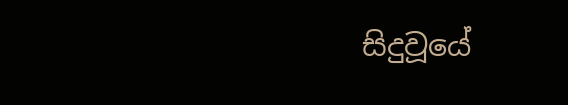සිදුවූයේ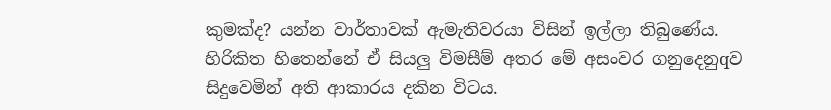කුමක්‌ද? යන්න වාර්තාවක්‌ ඇමැතිවරයා විසින් ඉල්ලා තිබුණේය. හිරිකිත හිතෙන්නේ ඒ සියලු විමසීම් අතර මේ අසංවර ගනුදෙනුqව සිදුවෙමින් අති ආකාරය දකින විටය.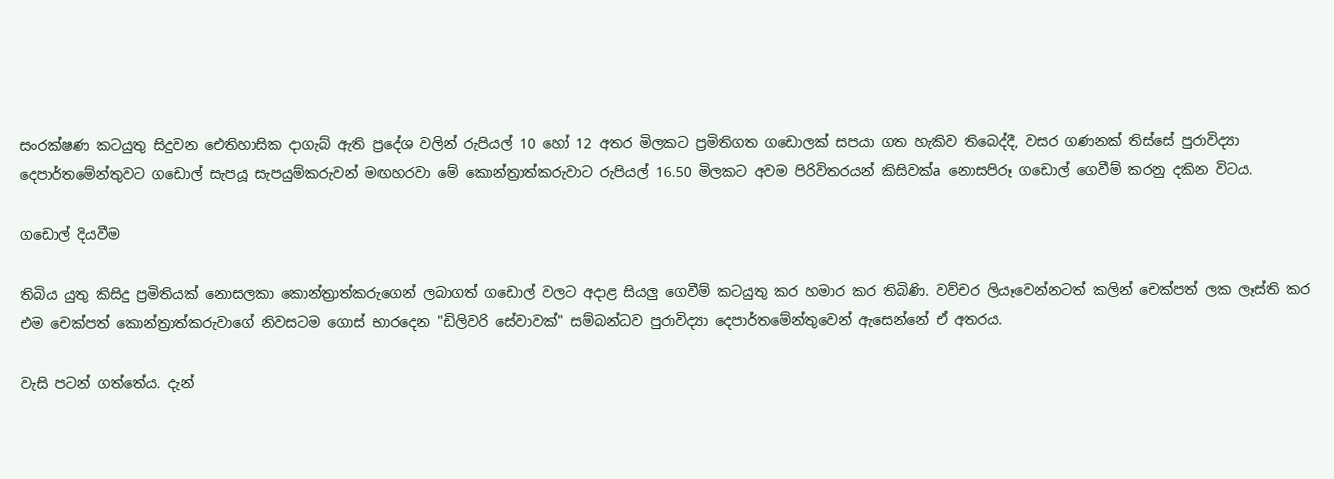සංරක්‌ෂණ කටයුතු සිදුවන ඓතිහාසික දාගැබ් ඇති ප්‍රදේශ වලින් රුපියල් 10 හෝ 12 අතර මිලකට ප්‍රමිතිගත ගඩොලක්‌ සපයා ගත හැකිව තිබෙද්දී, වසර ගණනක්‌ තිස්‌සේ පුරාවිද්‍යා දෙපාර්තමේන්තුවට ගඩොල් සැපයූ සැපයුම්කරුවන් මඟහරවා මේ කොන්ත්‍රාත්කරුවාට රුපියල් 16.50 මිලකට අවම පිරිවිතරයන් කිසිවක්‌a නොසපිරූ ගඩොල් ගෙවීම් කරනු දකින විටය.

ගඩොල් දියවීම

තිබිය යුතු කිසිදු ප්‍රමිතියක්‌ නොසලකා කොන්ත්‍රාත්කරුගෙන් ලබාගත් ගඩොල් වලට අදාළ සියලු ගෙවීම් කටයුතු කර හමාර කර තිබිණි. වව්චර ලියෑවෙන්නටත් කලින් චෙක්‌පත් ලක ලෑස්‌ති කර එම චෙක්‌පත් කොන්ත්‍රාත්කරුවාගේ නිවසටම ගොස්‌ භාරදෙන "ඩිලිවරි සේවාවක්‌" සම්බන්ධව පුරාවිද්‍යා දෙපාර්තමේන්තුවෙන් ඇසෙන්නේ ඒ අතරය.

වැසි පටන් ගත්තේය. දැන්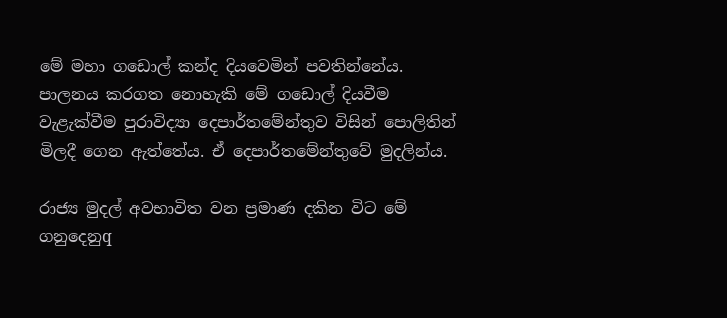මේ මහා ගඩොල් කන්ද දියවෙමින් පවතින්නේය. පාලනය කරගත නොහැකි මේ ගඩොල් දියවීම වැළැක්‌වීම පුරාවිද්‍යා දෙපාර්තමේන්තුව විසින් පොලිතින් මිලදී ගෙන ඇත්තේය. ඒ දෙපාර්තමේන්තුවේ මුදලින්ය.

රාජ්‍ය මුදල් අවභාවිත වන ප්‍රමාණ දකින විට මේ ගනුදෙනුq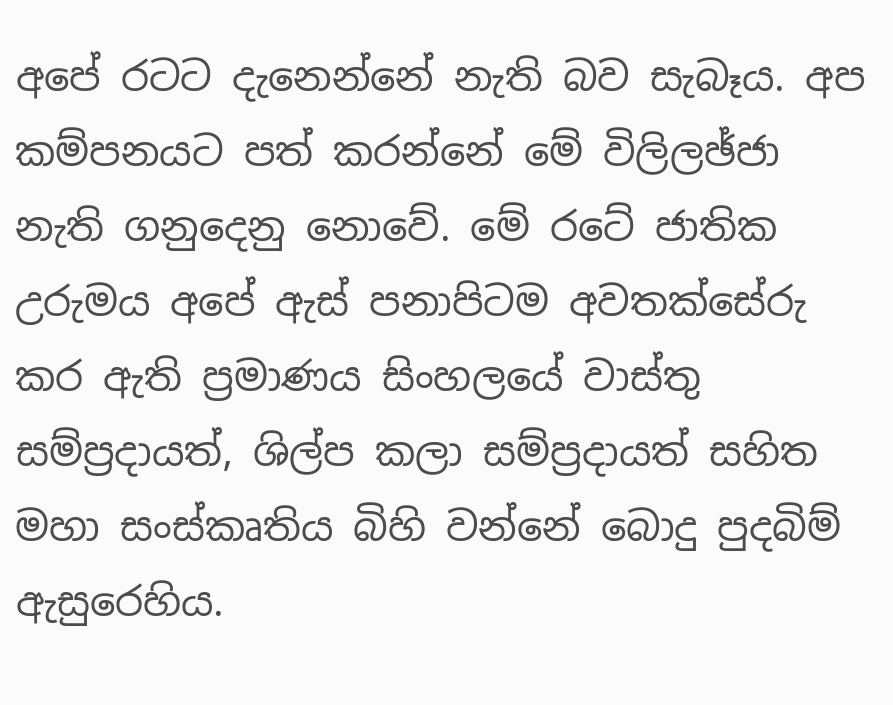අපේ රටට දැනෙන්නේ නැති බව සැබෑය. අප කම්පනයට පත් කරන්නේ මේ විලිලඡ්ජා නැති ගනුදෙනු නොවේ. මේ රටේ ජාතික උරුමය අපේ ඇස්‌ පනාපිටම අවතක්‌සේරු කර ඇති ප්‍රමාණය සිංහලයේ වාස්‌තු සම්ප්‍රදායත්, ශිල්ප කලා සම්ප්‍රදායත් සහිත මහා සංස්‌කෘතිය බිහි වන්නේ බොදු පුදබිම් ඇසුරෙහිය.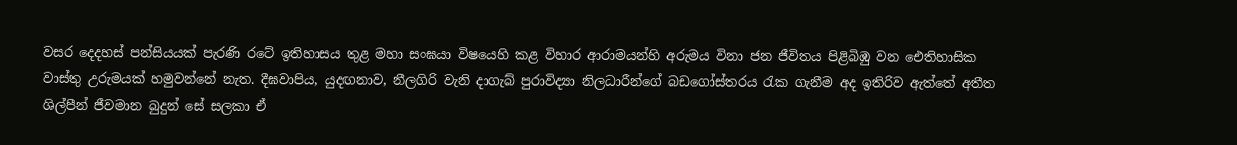වසර දෙදහස්‌ පන්සියයක්‌ පැරණි රටේ ඉතිහාසය තුළ මහා සංඝයා විෂයෙහි කළ විහාර ආරාමයන්හි අරුමය විනා ජන ජීවිතය පිළිබිඹු වන ඓතිහාසික වාස්‌තු උරුමයක්‌ හමුවන්නේ නැත. දීඝවාපිය, යුදඟනාව, නීලගිරි වැනි දාගැබ් පුරාවිද්‍යා නිලධාරීන්ගේ බඩගෝස්‌තරය රැක ගැනීම අද ඉතිරිව ඇත්තේ අතීත ශිල්පීන් ජීවමාන බුදුන් සේ සලකා ඒ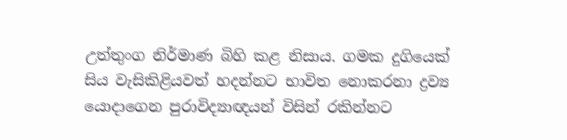උත්තුංග නිර්මාණ බිහි කළ නිසාය. ගමක දුගියෙක්‌ සිය වැසිකිළියවත් හදන්නට භාවිත නොකරනා ද්‍රව්‍ය යොදාගෙන පුරාවිද්‍යාඥයන් විසින් රකින්නට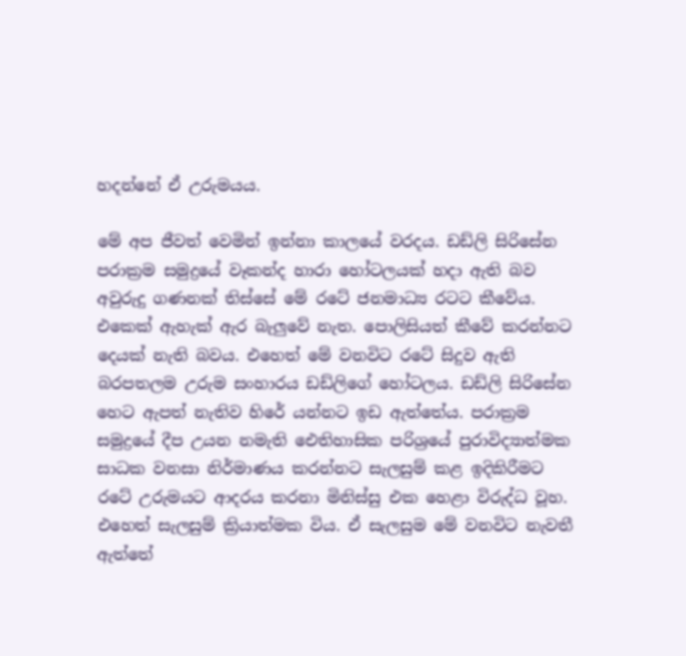හදන්නේ ඒ උරුමයය.

මේ අප ජීවත් වෙමින් ඉන්නා කාලයේ වරදය. ඩඩ්ලි සිරිසේන පරාක්‍රම සමුද්‍රයේ වෑකන්ද හාරා හෝටලයක්‌ හදා ඇති බව අවුරුදු ගණනක්‌ තිස්‌සේ මේ රටේ ජනමාධ්‍ය රටට කීවේය. එකෙක්‌ ඇහැක්‌ ඇර බැලුවේ නැත. පොලිසියත් කීවේ කරන්නට දෙයක්‌ නැති බවය. එහෙත් මේ වනවිට රටේ සිදුව ඇති බරපතලම උරුම සංහාරය ඩඩ්ලිගේ හෝටලය. ඩඩ්ලි සිරිසේන හෙට ඇපත් නැතිව හිරේ යන්නට ඉඩ ඇත්තේය. පරාක්‍රම සමුද්‍රයේ දීප උයන නමැති ඓතිහාසික පරිශ්‍රයේ පුරාවිද්‍යාත්මක සාධක වනසා නිර්මාණය කරන්නට සැලසුම් කළ ඉදිකිරීමට රටේ උරුමයට ආදරය කරනා මිනිස්‌සු එක හෙළා විරුද්ධ වූහ. එහෙත් සැලසුම් ක්‍රියාත්මක විය. ඒ සැලසුම මේ වනවිට නැවතී ඇත්තේ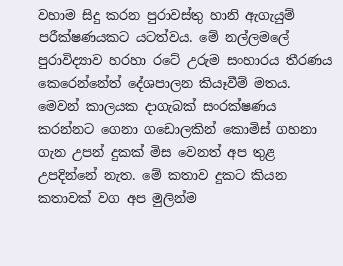වහාම සිදු කරන පුරාවස්‌තු හානි ඇගැයුම් පරීක්‌ෂණයකට යටත්වය. මේ නල්ලමලේ පුරාවිද්‍යාව හරහා රටේ උරුම සංහාරය තීරණය කෙරෙන්නේත් දේශපාලන කියෑවීම් මතය. මෙවන් කාලයක දාගැබක්‌ සංරක්‌ෂණය කරන්නට ගෙනා ගඩොලකින් කොමිස්‌ ගහනා ගැන උපන් දුකක්‌ මිස වෙනත් අප තුළ උපදින්නේ නැත. මේ කතාව දුකට කියන කතාවක්‌ වග අප මුලින්ම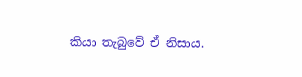කියා තැබුවේ ඒ නිසාය.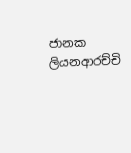ජානක ලියනආරච්චි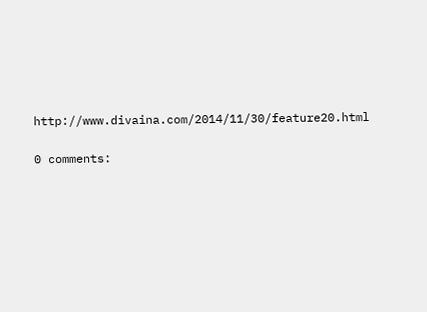http://www.divaina.com/2014/11/30/feature20.html

0 comments: